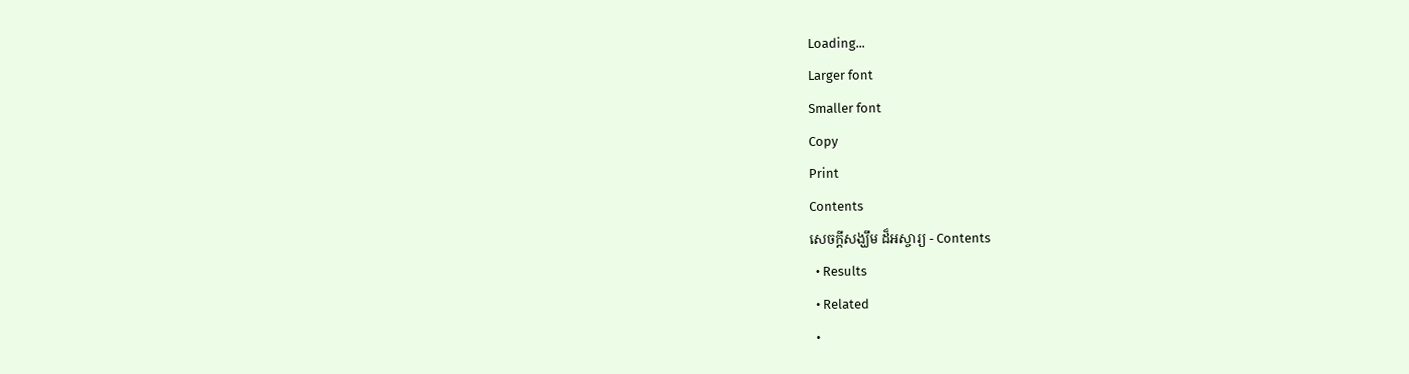Loading...
Larger font
Smaller font
Copy
Print
Contents
សេចក្តីសង្ឃឹម ដ៏អស្ចារ្យ - Contents
  • Results
  • Related
  •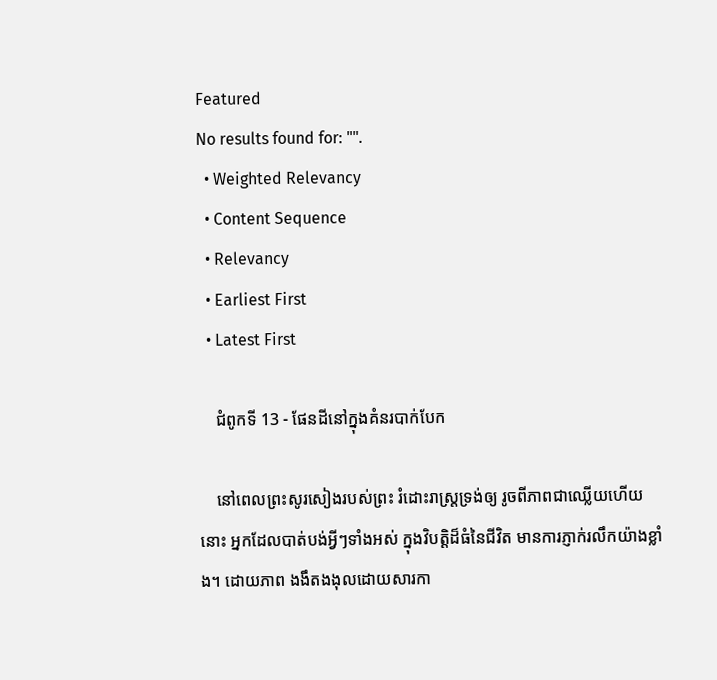Featured
No results found for: "".
  • Weighted Relevancy
  • Content Sequence
  • Relevancy
  • Earliest First
  • Latest First

    ជំពូកទី 13 - ផែនដីនៅក្នុងគំនរបាក់បែក

    នៅពេលព្រះសូរសៀងរបស់ព្រះ រំដោះរាស្រ្តទ្រង់ឲ្យ រូចពីភាពជាឈើ្លយហើយនោះ អ្នកដែលបាត់បង់អ្វីៗទាំងអស់ ក្នុងវិបត្តិដ៏ធំនៃជីវិត មានការភ្ញាក់រលឹកយ៉ាងខ្លាំង។ ដោយភាព ងងឹតងងុលដោយសារកា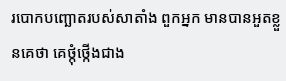របោកបញ្ឆោតរបស់សាតាំង ពួកអ្នក មានបានអួតខ្លួនគេថា គេថ្កុំថ្កើងជាង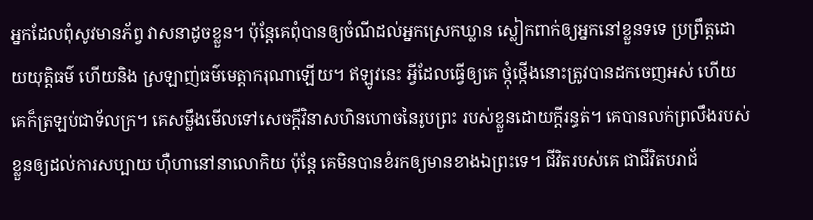អ្នកដែលពុំសូវមានភ័ព្វ វាសនាដូចខ្លួន។ ប៉ុន្តែគេពុំបានឲ្យចំណីដល់អ្នកស្រេកឃ្លាន ស្លៀកពាក់ឲ្យអ្នកនៅខ្លួនទទេ ប្រព្រឹត្តដោយយុត្តិធម៌ ហើយនិង ស្រឡាញ់ធម៌មេត្តាករុណាឡើយ។ ឥឡូវនេះ អ្វីដែលធ្វើឲ្យគេ ថ្កុំថ្កើងនោះត្រូវបានដកចេញអស់ ហើយគេក៏ត្រឡប់ជាទ័លក្រ។ គេសម្លឹងមើលទៅសេចក្តីវិនាសហិនហោចនៃរូបព្រះ របស់ខ្លួនដោយក្តីរន្ធត់។ គេបានលក់ព្រលឹងរបស់ខ្លួនឲ្យដល់ការសប្បាយ ហ៊ឺហានៅនាលោកិយ ប៉ុន្តែ គេមិនបានខំរកឲ្យមានខាងឯព្រះទេ។ ជីវិតរបស់គេ ជាជីវិតបរាជ័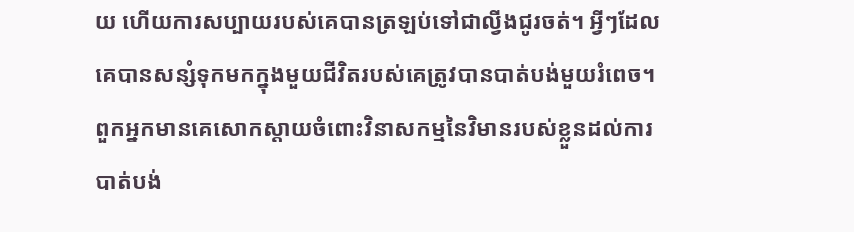យ ហើយការសប្បាយរបស់គេបានត្រឡប់ទៅជាល្វីងជូរចត់។ អ្វីៗដែលគេបានសន្សំទុកមកក្នុងមួយជីវិតរបស់គេត្រូវបានបាត់បង់មួយរំពេច។ ពួកអ្នកមានគេសោកស្តាយចំពោះវិនាសកម្មនៃវិមានរបស់ខ្លួនដល់ការបាត់បង់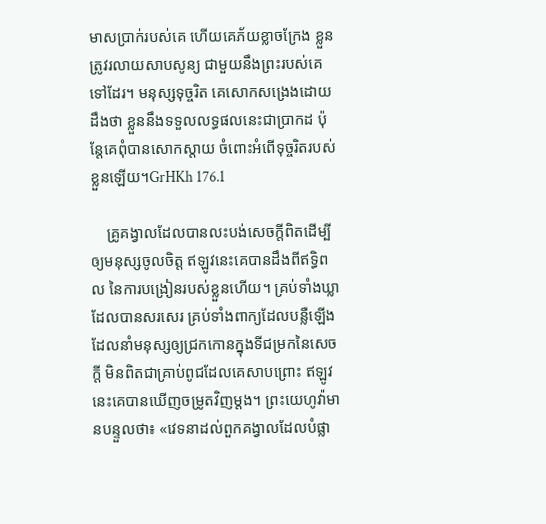មាសប្រាក់របស់គេ ហើយគេភ័យខ្លាចក្រែង ខ្លួនត្រូវរលាយសាបសូន្យ ជាមួយនឹងព្រះរបស់គេទៅដែរ។ មនុស្សទុច្ចរិត គេសោកសង្រេងដោយដឹងថា ខ្លួននឹងទទួលលទ្ធផលនេះជាប្រាកដ ប៉ុន្តែគេពុំបានសោកស្តាយ ចំពោះអំពើទុច្ចរិតរបស់ខ្លួនឡើយ។GrHKh 176.1

    គ្រូគង្វាលដែលបានលះបង់សេចក្តីពិតដើម្បីឲ្យមនុស្សចូលចិត្ត ឥឡូវនេះគេបានដឹងពីឥទ្ធិពល នៃការបង្រៀនរបស់ខ្លួនហើយ។ គ្រប់ទាំងឃ្លាដែលបានសរសេរ គ្រប់ទាំងពាក្យដែលបន្លឺឡើងដែលនាំមនុស្សឲ្យជ្រកកោនក្នុងទីជម្រកនៃសេចក្តី មិនពិតជាគ្រាប់ពូជដែលគេសាបព្រោះ ឥឡូវនេះគេបានឃើញចម្រូតវិញម្តង។ ព្រះយេហូវ៉ាមានបន្ទួលថា៖ «វេទនាដល់ពួកគង្វាលដែលបំផ្លា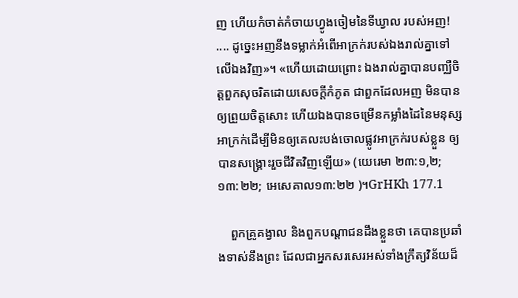ញ ហើយកំចាត់កំចាយហ្វូងចៀមនៃទីឃ្វាល របស់អញ! .... ដូច្នេះអញនឹងទម្លាក់អំពើអាក្រក់របស់ឯងរាល់គ្នាទៅលើឯងវិញ»។ «ហើយដោយព្រោះ ឯងរាល់គ្នាបានបញ្ឈឺចិត្តពួកសុចរិតដោយសេចក្តីកំភូត ជាពួកដែលអញ មិនបានឲ្យព្រួយចិត្តសោះ ហើយឯងបានចម្រើនកម្លាំងដៃនៃមនុស្សអាក្រក់ដើម្បីមិនឲ្យគេលះបង់ចោលផ្លូវអាក្រក់របស់ខ្លួន ឲ្យបានសង្រ្គោះរួចជីវិតវិញឡើយ» (យេរេមា ២៣:១,២; ១៣:២២; អេសេគាល១៣:២២ )។GrHKh 177.1

    ពួកគ្រូគង្វាល និងពួកបណ្តាជនដឹងខ្លួនថា គេបានប្រឆាំងទាស់នឹងព្រះ ដែលជាអ្នកសរសេរអស់ទាំងក្រឹត្យវិន័យដ៏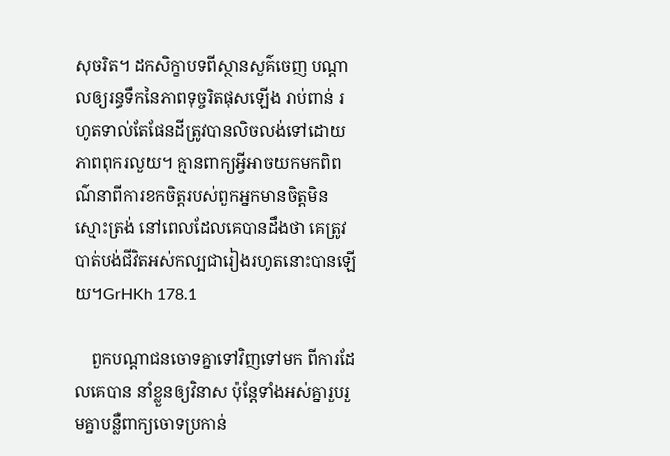សុចរិត។ ដកសិក្ខាបទពីស្ថានសួគ៌ចេញ បណ្តាលឲ្យរន្ធទឹកនៃភាពទុច្ចរិតផុសឡើង រាប់ពាន់ រហូតទាល់តែផែនដីត្រូវបានលិចលង់ទៅដោយភាពពុករលួយ។ គ្មានពាក្យអ្វីអាចយកមកពិពណ៌នាពីការខកចិត្ដរបស់ពួកអ្នកមានចិត្ដមិនស្មោះត្រង់ នៅពេលដែលគេបានដឹងថា គេត្រូវបាត់បង់ជីវិតអស់កល្បជារៀងរហូតនោះបានឡើយ។GrHKh 178.1

    ពួកបណ្ដាជនចោទគ្នាទៅវិញទៅមក ពីការដែលគេបាន នាំខ្លួនឲ្យវិនាស ប៉ុន្ដែទាំងអស់គ្នារួបរួមគ្នាបន្លឺពាក្យចោទប្រកាន់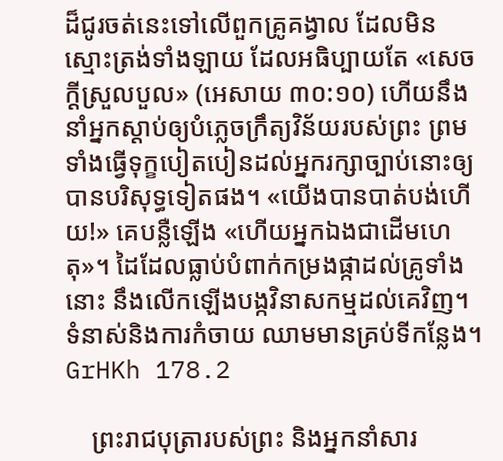ដ៏ជូរចត់នេះទៅលើពួកគ្រូគង្វាល ដែលមិនស្មោះត្រង់ទាំងឡាយ ដែលអធិប្បាយតែ «សេចក្ដីស្រួលបួល» (អេសាយ ៣០:១០) ហើយនឹងនាំអ្នកស្ដាប់ឲ្យបំភ្លេចក្រឹត្យវិន័យរបស់ព្រះ ព្រមទាំងធ្វើទុក្ខបៀតបៀនដល់អ្នករក្សាច្បាប់នោះឲ្យបានបរិសុទ្ធទៀតផង។ «យើងបានបាត់បង់ហើយ!» គេបន្លឺឡើង «ហើយអ្នកឯងជាដើមហេតុ»។ ដៃដែលធ្លាប់បំពាក់កម្រងផ្កាដល់គ្រូទាំងនោះ នឹងលើកឡើងបង្កវិនាសកម្មដល់គេវិញ។ ទំនាស់និងការកំចាយ ឈាមមានគ្រប់ទីកន្លែង។ GrHKh 178.2

    ព្រះរាជបុត្រារបស់ព្រះ និងអ្នកនាំសារ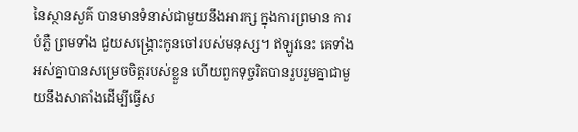នៃស្ថានសួគ៌ បានមានទំនាស់ជាមួយនឹងអារក្ស ក្នុងការព្រមាន ការបំភ្លឺ ព្រមទាំង ជួយសង្គ្រោះកូនចៅរបស់មនុស្ស។ ឥឡូវនេះ គេទាំងអស់គ្នាបានសម្រេចចិត្ដរបស់ខ្លួន ហើយពួកទុច្ចរិតបានរួបរួមគ្នាជាមួយនឹងសាតាំងដើម្បីធ្វើស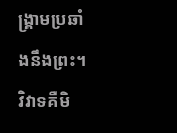ង្គ្រាមប្រឆាំងនឹងព្រះ។ វិវាទគឺមិ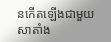នកើតឡើងជាមួយសាតាំង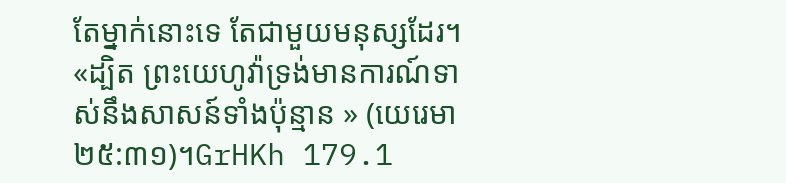តែម្នាក់នោះទេ តែជាមួយមនុស្សដែរ។ «ដ្បិត ព្រះយេហូវ៉ាទ្រង់មានការណ៍ទាស់នឹងសាសន៍ទាំងប៉ុន្មាន » (យេរេមា ២៥:៣១)។GrHKh 179.1